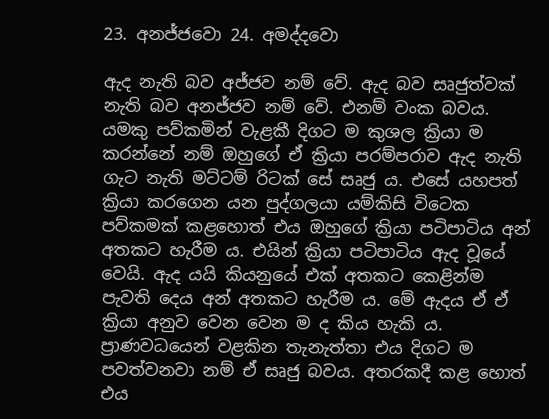23. අනජ්ජවො 24. අමද්දවො

ඇද නැති බව අජ්ජව නම් වේ. ඇද බව සෘජුත්වක් නැති බව අනජ්ජව නම් වේ. එනම් වංක බවය. යමකු පව්කමින් වැළකී දිගට ම කුශල ක්‍රියා ම කරන්නේ නම් ඔහුගේ ඒ ක්‍රියා පරම්පරාව ඇද නැති ගැට නැති මට්ටම් රිටක් සේ සෘජු ය. එසේ යහපත් ක්‍රියා කරගෙන යන පුද්ගලයා යම්කිසි විටෙක පව්කමක් කළහොත් එය ඔහුගේ ක්‍රියා පටිපාටිය අන් අතකට හැරීම ය. එයින් ක්‍රියා පටිපාටිය ඇද වූයේ වෙයි. ඇද යයි කියනුයේ එක් අතකට කෙළින්ම පැවති දෙය අන් අතකට හැරීම ය. මේ ඇදය ඒ ඒ ක්‍රියා අනුව වෙන වෙන ම ද කිය හැකි ය. ප්‍රාණවධයෙන් වළකින තැනැත්තා එය දිගට ම පවත්වනවා නම් ඒ සෘජු බවය. අතරකදී කළ හොත් එය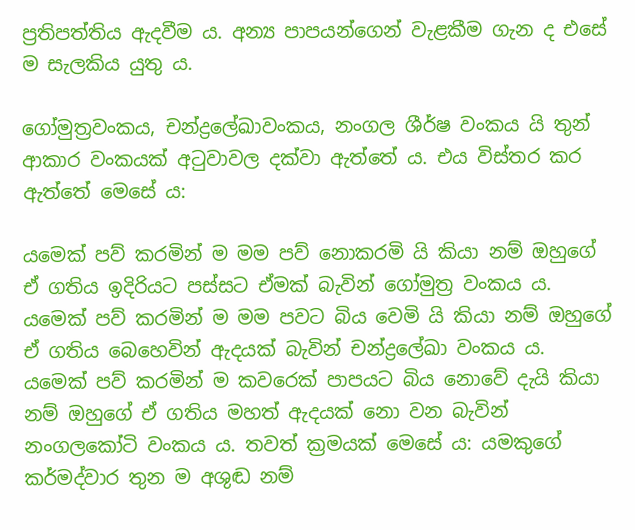ප්‍ර‍තිපත්තිය ඇදවීම ය. අන්‍ය පාපයන්ගෙන් වැළකීම ගැන ද එසේ ම සැලකිය යුතු ය.

ගෝමුත්‍ර‍වංකය, චන්ද්‍රලේඛාවංකය, නංගල ශීර්ෂ වංකය යි තුන් ආකාර වංකයක් අටුවාවල දක්වා ඇත්තේ ය. එය විස්තර කර ඇත්තේ මෙසේ ය:

යමෙක් පව් කරමින් ම මම පව් නොකරමි යි කියා නම් ඔහුගේ ඒ ගතිය ඉදිරියට පස්සට ඒමක් බැවින් ගෝමුත්‍ර‍ වංකය ය. යමෙක් පව් කරමින් ම මම පවට බිය වෙමි යි කියා නම් ඔහුගේ ඒ ගතිය බෙහෙවින් ඇදයක් බැවින් චන්ද්‍රලේඛා වංකය ය. යමෙක් පව් කරමින් ම කවරෙක් පාපයට බිය නොවේ දැයි කියා නම් ඔහුගේ ඒ ගතිය මහත් ඇදයක් නො වන බැවින් නංගලකෝටි වංකය ය. තවත් ක්‍ර‍මයක් මෙසේ ය: යමකුගේ කර්මද්වාර තුන ම අශුඬ නම්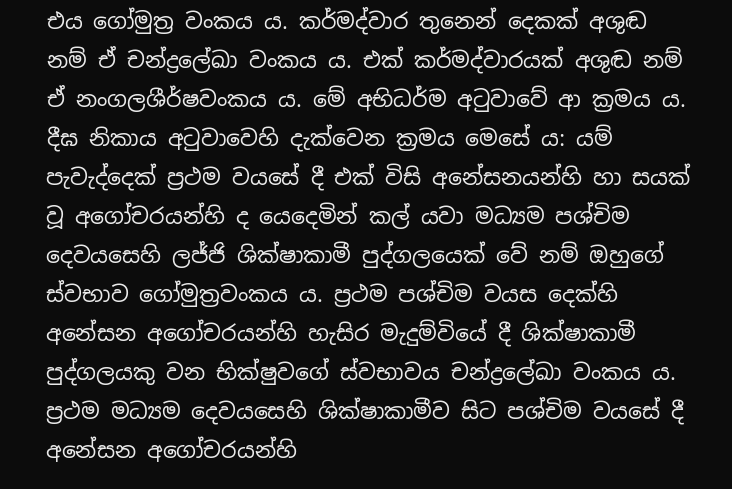එය ගෝමුත්‍ර‍ වංකය ය. කර්මද්වාර තුනෙන් දෙකක් අශුඬ නම් ඒ චන්ද්‍රලේඛා වංකය ය. එක් කර්මද්වාරයක් අශුඬ නම් ඒ නංගලශීර්ෂවංකය ය. මේ අභිධර්ම අටුවාවේ ආ ක්‍ර‍මය ය. දීඝ නිකාය අටුවාවෙහි දැක්වෙන ක්‍ර‍මය මෙසේ ය: යම් පැවැද්දෙක් ප්‍ර‍ථම වයසේ දී එක් විසි අනේසනයන්හි හා සයක් වූ අගෝචරයන්හි ද යෙදෙමින් කල් යවා මධ්‍යම පශ්චිම දෙවයසෙහි ලජ්ජි ශික්ෂාකාමී පුද්ගලයෙක් වේ නම් ඔහුගේ ස්වභාව ගෝමුත්‍ර‍වංකය ය. ප්‍ර‍ථම පශ්චිම වයස දෙක්හි අනේසන අගෝචරයන්හි හැසිර මැදුම්වියේ දී ශික්ෂාකාමී පුද්ගලයකු වන භික්ෂුවගේ ස්වභාවය චන්ද්‍රලේඛා වංකය ය. ප්‍ර‍ථම මධ්‍යම දෙවයසෙහි ශික්ෂාකාමීව සිට පශ්චිම වයසේ දී අනේසන අගෝචරයන්හි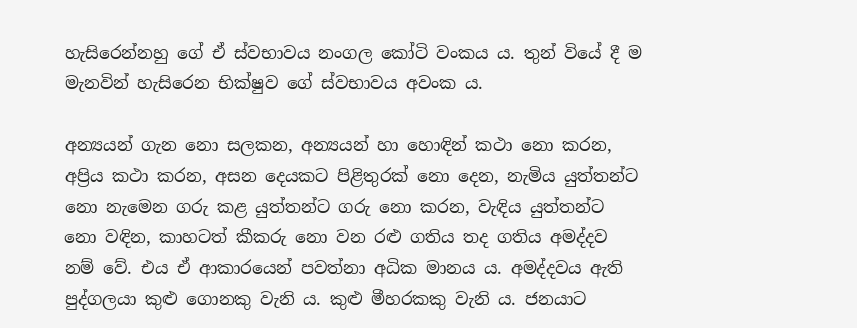හැසිරෙන්නහු ගේ ඒ ස්වභාවය නංගල කෝටි වංකය ය. තුන් වියේ දී ම මැනවින් හැසිරෙන භික්ෂුව ගේ ස්වභාවය අවංක ය.

අන්‍යයන් ගැන නො සලකන, අන්‍යයන් හා හොඳින් කථා නො කරන, අප්‍රිය කථා කරන, අසන දෙයකට පිළිතුරක් නො දෙන, නැමිය යුත්තන්ට නො නැමෙන ගරු කළ යුත්තන්ට ගරු නො කරන, වැඳිය යුත්තන්ට නො වඳින, කාහටත් කීකරු නො වන රළු ගතිය තද ගතිය අමද්දව නම් වේ. එය ඒ ආකාරයෙන් පවත්නා අධික මානය ය. අමද්දවය ඇති පුද්ගලයා කුළු ගොනකු වැනි ය. කුළු මීහරකකු වැනි ය. ජනයාට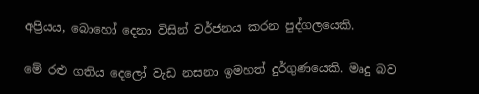අප්‍රියය, බොහෝ දෙනා විසින් වර්ජනය කරන පුද්ගලයෙකි.

මේ රළු ගතිය දෙලෝ වැඩ නසනා ඉමහත් දුර්ගුණයෙකි. මෘදු බව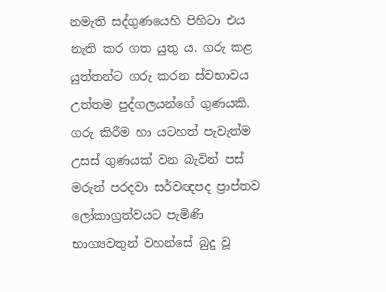නමැති සද්ගුණයෙහි පිහිටා එය නැති කර ගත යුතු ය. ගරු කළ යුත්තන්ට ගරු කරන ස්වභාවය උත්තම පුද්ගලයන්ගේ ගුණයකි. ගරු කිරීම හා යටහත් පැවැත්ම උසස් ගුණයක් වන බැවින් පස් මරුන් පරදවා සර්වඥපද ප්‍රාප්තව ලෝකාග්‍ර‍ත්වයට පැමිණි භාග්‍යවතුන් වහන්සේ බුදු වූ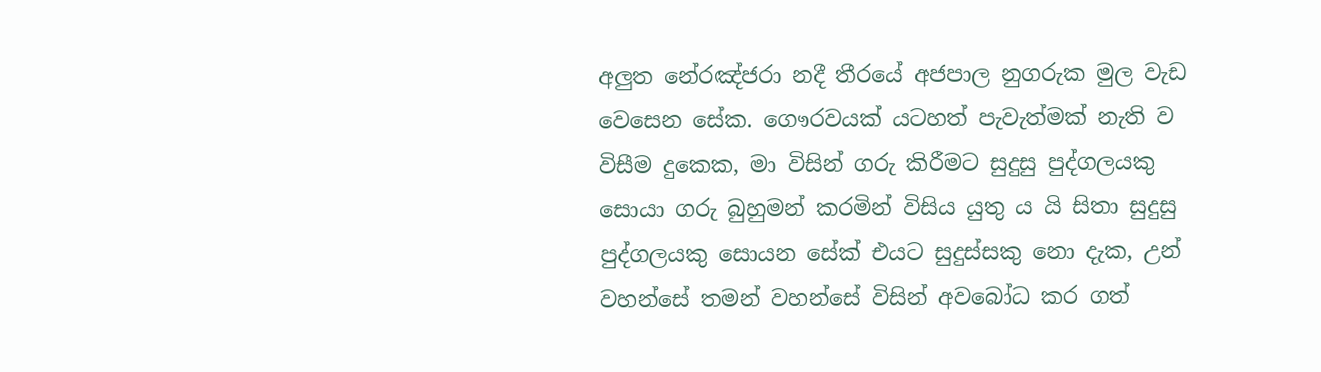අලුත නේරඤ්ජරා නදී තීරයේ අජපාල නුගරුක මුල වැඩ වෙසෙන සේක. ගෞරවයක් යටහත් පැවැත්මක් නැති ව විසීම දුකෙක, මා විසින් ගරු කිරීමට සුදුසු පුද්ගලයකු සොයා ගරු බුහුමන් කරමින් විසිය යුතු ය යි සිතා සුදුසු පුද්ගලයකු සොයන සේක් එයට සුදුස්සකු නො දැක, උන් වහන්සේ තමන් වහන්සේ විසින් අවබෝධ කර ගත්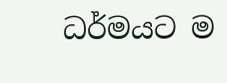ධර්මයට ම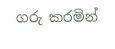ගරු කරමින්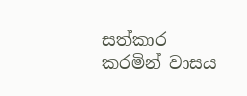සත්කාර කරමින් වාසය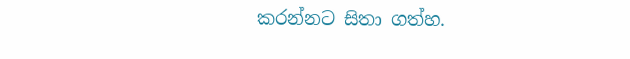කරන්නට සිතා ගත්හ.